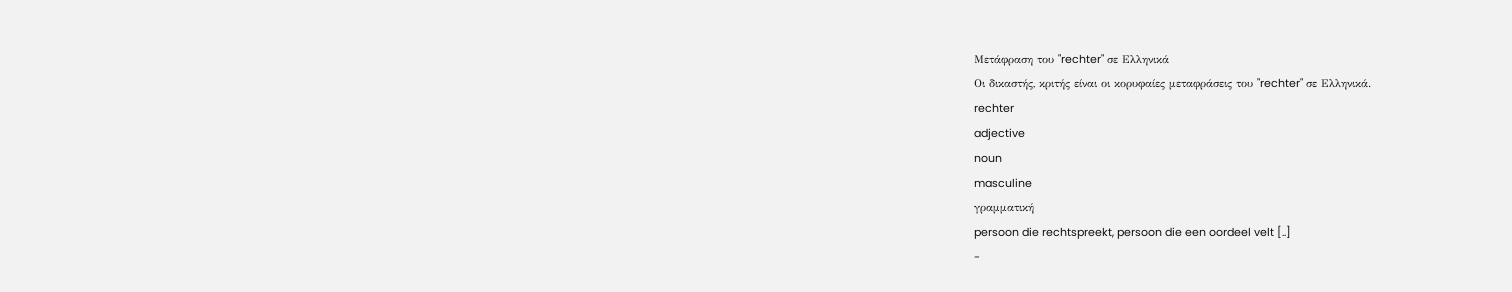Μετάφραση του "rechter" σε Ελληνικά
Οι δικαστής, κριτής είναι οι κορυφαίες μεταφράσεις του "rechter" σε Ελληνικά.
rechter
adjective
noun
masculine
γραμματική
persoon die rechtspreekt, persoon die een oordeel velt [..]
-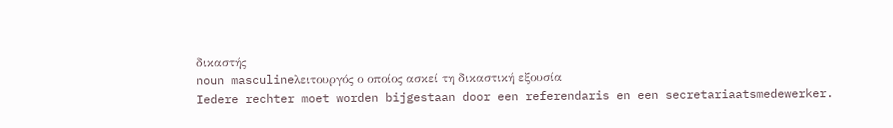δικαστής
noun masculineλειτουργός ο οποίος ασκεί τη δικαστική εξουσία
Iedere rechter moet worden bijgestaan door een referendaris en een secretariaatsmedewerker.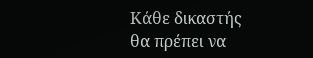Κάθε δικαστής θα πρέπει να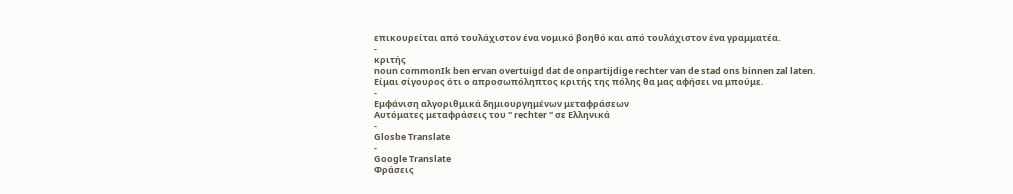επικουρείται από τουλάχιστον ένα νομικό βοηθό και από τουλάχιστον ένα γραμματέα.
-
κριτής
noun commonIk ben ervan overtuigd dat de onpartijdige rechter van de stad ons binnen zal laten.
Είμαι σίγουρος ότι ο απροσωπόληπτος κριτής της πόλης θα μας αφήσει να μπούμε.
-
Εμφάνιση αλγοριθμικά δημιουργημένων μεταφράσεων
Αυτόματες μεταφράσεις του " rechter " σε Ελληνικά
-
Glosbe Translate
-
Google Translate
Φράσεις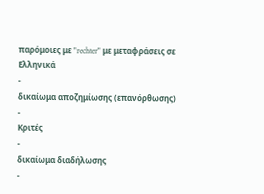παρόμοιες με "rechter" με μεταφράσεις σε Ελληνικά
-
δικαίωμα αποζημίωσης (επανόρθωσης)
-
Κριτές
-
δικαίωμα διαδήλωσης
-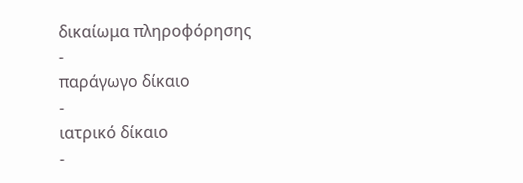δικαίωμα πληροφόρησης
-
παράγωγο δίκαιο
-
ιατρικό δίκαιο
-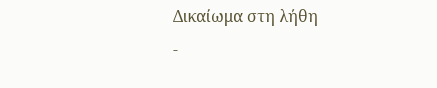Δικαίωμα στη λήθη
-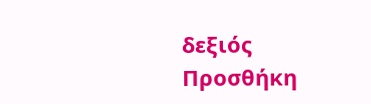δεξιός
Προσθήκη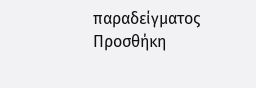παραδείγματος
Προσθήκη